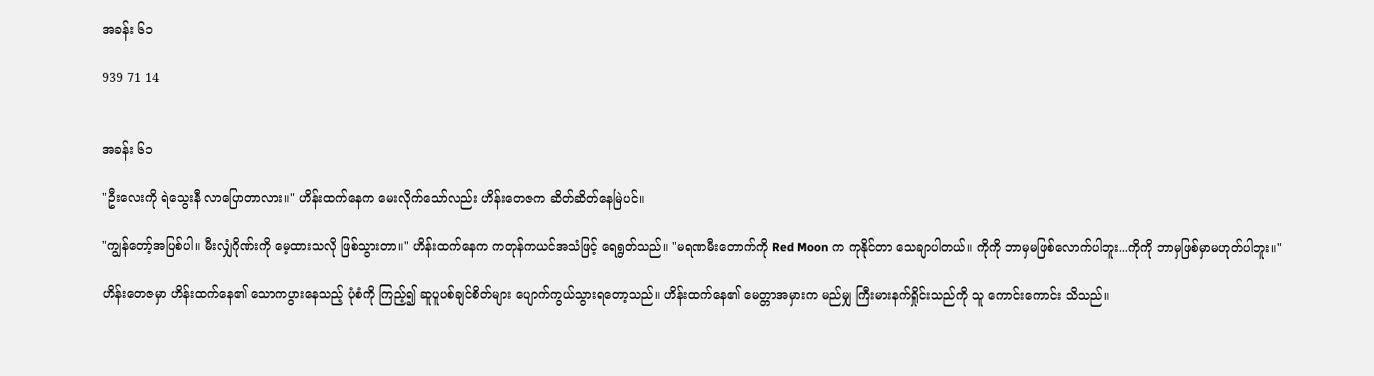အခန်း ၆၁

939 71 14


အခန်း ၆၁

"ဦးလေးကို ရဲသွေးနီ လာပြောတာလား။" ဟိန်းထက်နေက မေးလိုက်သော်လည်း ဟိန်းတေဇက ဆိတ်ဆိတ်နေမြဲပင်။

"ကျွန်တော့်အပြစ်ပါ။ မီးလျှံဂိုဏ်းကို မေ့ထားသလို ဖြစ်သွားတာ။" ဟိန်းထက်နေက ကတုန်ကယင်အသံဖြင့် ရေရွတ်သည်။ "မရဏမီးတောက်ကို Red Moon က ကုနိုင်တာ သေချာပါတယ်။ ကိုကို ဘာမှမဖြစ်လောက်ပါဘူး...ကိုကို ဘာမှဖြစ်မှာမဟုတ်ပါဘူး။"

ဟိန်းတေဇမှာ ဟိန်းထက်နေ၏ သောကပွားနေသည့် ပုံစံကို ကြည့်၍ ဆူပူပစ်ချင်စိတ်များ ပျောက်ကွယ်သွားရတော့သည်။ ဟိန်းထက်နေ၏ မေတ္တာအမှားက မည်မျှ ကြီးမားနက်ရှိုင်းသည်ကို သူ ကောင်းကောင်း သိသည်။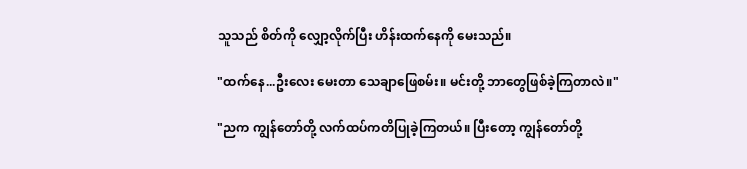သူသည် စိတ်ကို လျှော့လိုက်ပြီး ဟိန်းထက်နေကို မေးသည်။

"ထက်နေ...ဦးလေး မေးတာ သေချာဖြေစမ်း။ မင်းတို့ ဘာတွေဖြစ်ခဲ့ကြတာလဲ။"

"ညက ကျွန်တော်တို့ လက်ထပ်ကတိပြုခဲ့ကြတယ်။ ပြီးတော့ ကျွန်တော်တို့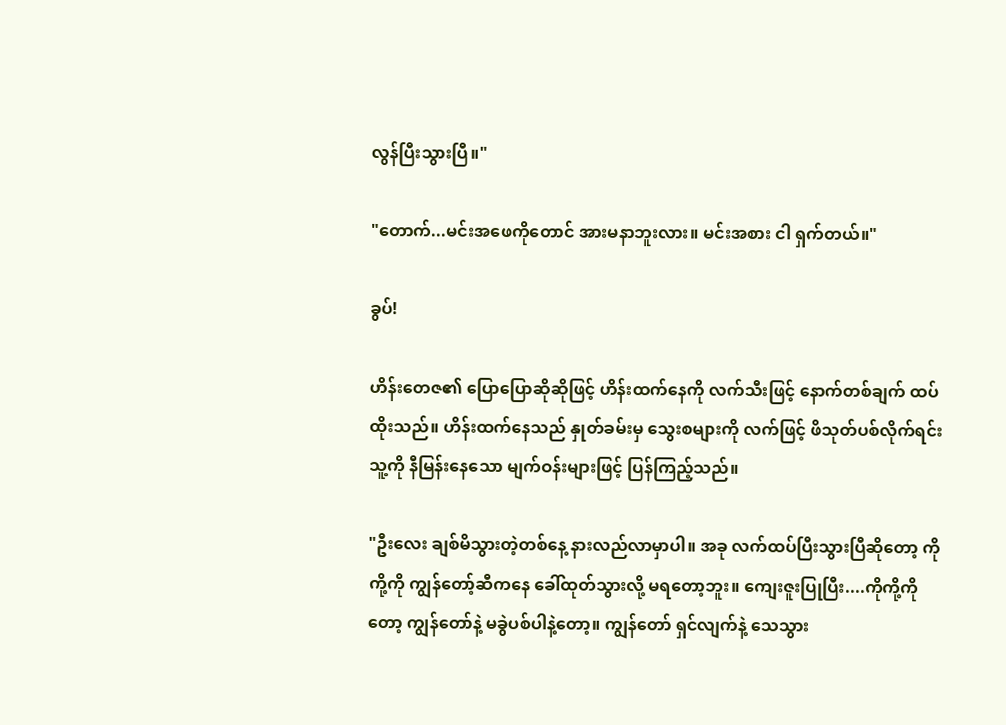လွန်ပြီးသွားပြီ။"

"တောက်...မင်းအဖေကိုတောင် အားမနာဘူးလား။ မင်းအစား ငါ ရှက်တယ်။"

ခွပ်!

ဟိန်းတေဇ၏ ပြောပြောဆိုဆိုဖြင့် ဟိန်းထက်နေကို လက်သီးဖြင့် နောက်တစ်ချက် ထပ်ထိုးသည်။ ဟိန်းထက်နေသည် နှုတ်ခမ်းမှ သွေးစများကို လက်ဖြင့် ဖိသုတ်ပစ်လိုက်ရင်း သူ့ကို နီမြန်းနေသော မျက်ဝန်းများဖြင့် ပြန်ကြည့်သည်။

"ဦးလေး ချစ်မိသွားတဲ့တစ်နေ့ နားလည်လာမှာပါ။ အခု လက်ထပ်ပြီးသွားပြီဆိုတော့ ကိုကို့ကို ကျွန်တော့်ဆီကနေ ခေါ်ထုတ်သွားလို့ မရတော့ဘူး။ ကျေးဇူးပြုပြီး....ကိုကို့ကိုတော့ ကျွန်တော်နဲ့ မခွဲပစ်ပါနဲ့တော့။ ကျွန်တော် ရှင်လျက်နဲ့ သေသွား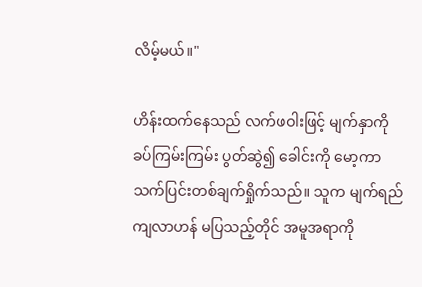လိမ့်မယ်။"

ဟိန်းထက်နေသည် လက်ဖဝါးဖြင့် မျက်နှာကို ခပ်ကြမ်းကြမ်း ပွတ်ဆွဲ၍ ခေါင်းကို မော့ကာ သက်ပြင်းတစ်ချက်ရှိုက်သည်။ သူက မျက်ရည်ကျလာဟန် မပြသည့်တိုင် အမူအရာကို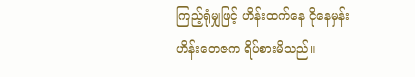ကြည့်ရုံမျှဖြင့် ဟိန်းထက်နေ ငိုနေမှန်း ဟိန်းတေဇက ရိပ်စားမိသည်။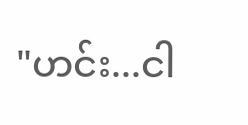"ဟင်း...ငါ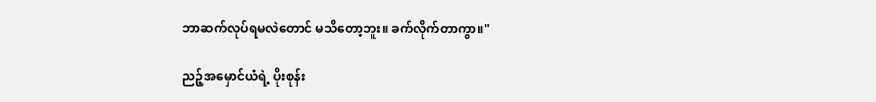ဘာဆက်လုပ်ရမလဲတောင် မသိတော့ဘူး။ ခက်လိုက်တာကွာ။"

ညဉ့်အမှောင်ယံရဲ့ ပိုးစုန်း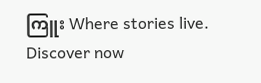ကြူး Where stories live. Discover now